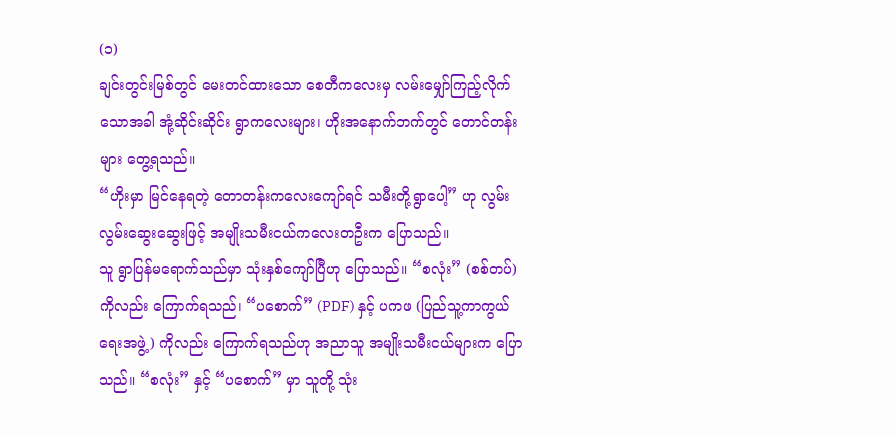(၁)
ချင်းတွင်းမြစ်တွင် မေးတင်ထားသော စေတီကလေးမှ လမ်းမျှော်ကြည့်လိုက်သောအခါ အုံ့ဆိုင်းဆိုင်း ရွာကလေးများ၊ ဟိုးအနောက်ဘက်တွင် တောင်တန်းများ တွေ့ရသည်။
“ဟိုးမှာ မြင်နေရတဲ့ တောတန်းကလေးကျော်ရင် သမီးတို့ရွာပေါ့” ဟု လွမ်းလွမ်းဆွေးဆွေးဖြင့် အမျိုးသမီးငယ်ကလေးတဦးက ပြောသည်။
သူ ရွာပြန်မရောက်သည်မှာ သုံးနှစ်ကျော်ပြီဟု ပြောသည်။ “စလုံး” (စစ်တပ်) ကိုလည်း ကြောက်ရသည်၊ “ပစောက်” (PDF) နှင့် ပကဖ (ပြည်သူ့ကာကွယ်ရေးအဖွဲ့) ကိုလည်း ကြောက်ရသည်ဟု အညာသူ အမျိုးသမီးငယ်များက ပြောသည်။ “စလုံး” နှင့် “ပစောက်” မှာ သူတို့ သုံး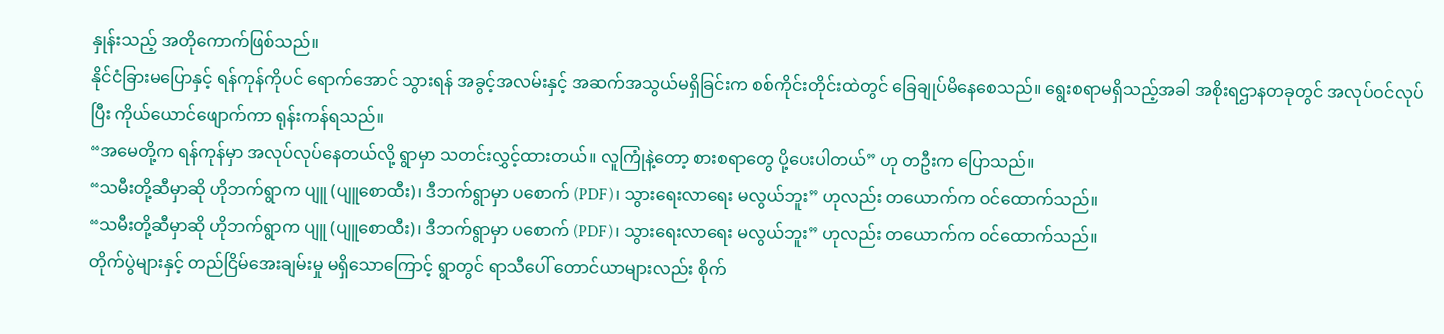နှုန်းသည့် အတိုကောက်ဖြစ်သည်။
နိုင်ငံခြားမပြောနှင့် ရန်ကုန်ကိုပင် ရောက်အောင် သွားရန် အခွင့်အလမ်းနှင့် အဆက်အသွယ်မရှိခြင်းက စစ်ကိုင်းတိုင်းထဲတွင် ခြေချုပ်မိနေစေသည်။ ရွေးစရာမရှိသည့်အခါ အစိုးရဌာနတခုတွင် အလုပ်ဝင်လုပ်ပြီး ကိုယ်ယောင်ဖျောက်ကာ ရုန်းကန်ရသည်။
“အမေတို့က ရန်ကုန်မှာ အလုပ်လုပ်နေတယ်လို့ ရွာမှာ သတင်းလွှင့်ထားတယ်။ လူကြုံနဲ့တော့ စားစရာတွေ ပို့ပေးပါတယ်” ဟု တဦးက ပြောသည်။
“သမီးတို့ဆီမှာဆို ဟိုဘက်ရွာက ပျူ (ပျူစောထီး)၊ ဒီဘက်ရွာမှာ ပစောက် (PDF)၊ သွားရေးလာရေး မလွယ်ဘူး” ဟုလည်း တယောက်က ဝင်ထောက်သည်။
“သမီးတို့ဆီမှာဆို ဟိုဘက်ရွာက ပျူ (ပျူစောထီး)၊ ဒီဘက်ရွာမှာ ပစောက် (PDF)၊ သွားရေးလာရေး မလွယ်ဘူး” ဟုလည်း တယောက်က ဝင်ထောက်သည်။
တိုက်ပွဲများနှင့် တည်ငြိမ်အေးချမ်းမှု မရှိသောကြောင့် ရွာတွင် ရာသီပေါ် တောင်ယာများလည်း စိုက်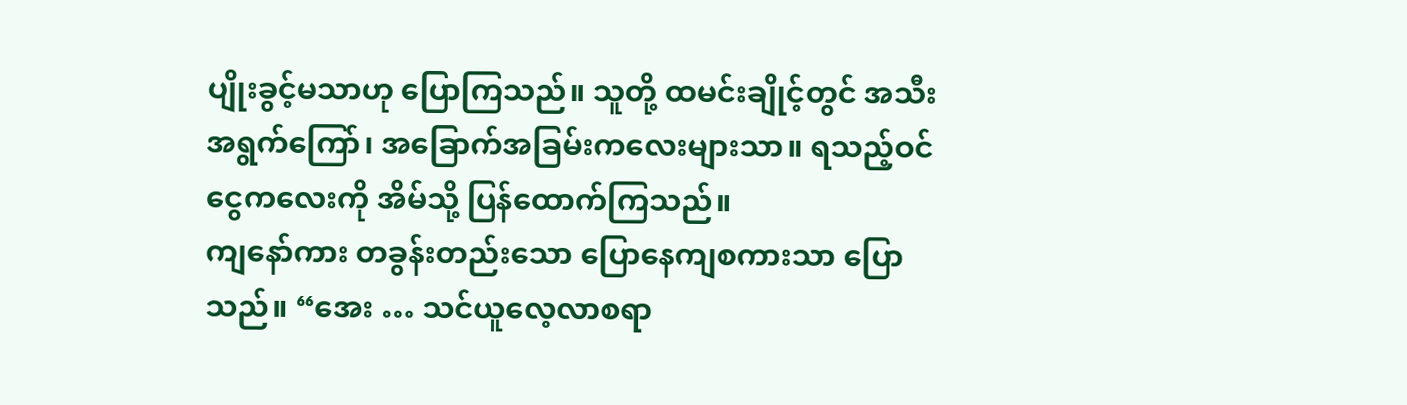ပျိုးခွင့်မသာဟု ပြောကြသည်။ သူတို့ ထမင်းချိုင့်တွင် အသီးအရွက်ကြော်၊ အခြောက်အခြမ်းကလေးများသာ။ ရသည့်ဝင်ငွေကလေးကို အိမ်သို့ ပြန်ထောက်ကြသည်။
ကျနော်ကား တခွန်းတည်းသော ပြောနေကျစကားသာ ပြောသည်။ “အေး … သင်ယူလေ့လာစရာ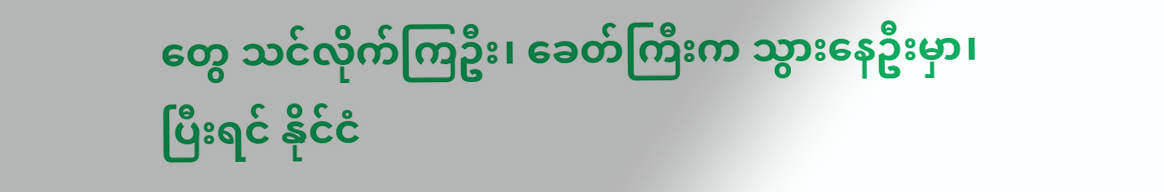တွေ သင်လိုက်ကြဦး၊ ခေတ်ကြီးက သွားနေဦးမှာ၊ ပြီးရင် နိုင်ငံ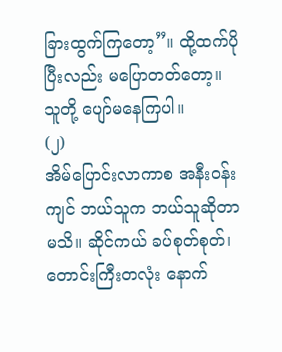ခြားထွက်ကြတော့”။ ထို့ထက်ပိုပြီးလည်း မပြောတတ်တော့။
သူတို့ ပျော်မနေကြပါ။
(၂)
အိမ်ပြောင်းလာကာစ အနီးဝန်းကျင် ဘယ်သူက ဘယ်သူဆိုတာ မသိ။ ဆိုင်ကယ် ခပ်စုတ်စုတ်၊ တောင်းကြီးတလုံး နောက်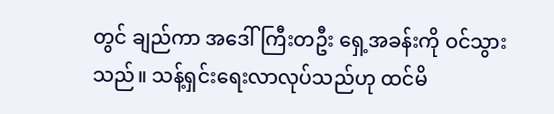တွင် ချည်ကာ အဒေါ်ကြီးတဦး ရှေ့အခန်းကို ဝင်သွားသည်။ သန့်ရှင်းရေးလာလုပ်သည်ဟု ထင်မိ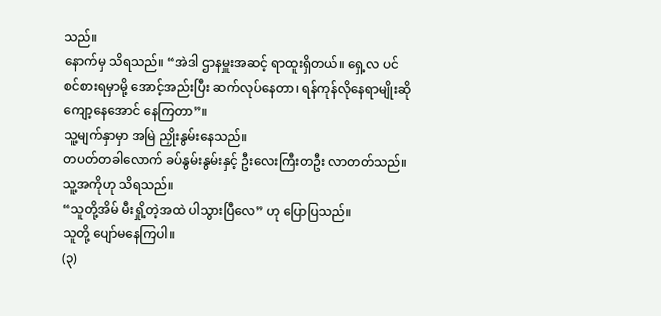သည်။
နောက်မှ သိရသည်။ “အဲဒါ ဌာနမှူးအဆင့် ရာထူးရှိတယ်။ ရှေ့လ ပင်စင်စားရမှာမို့ အောင့်အည်းပြီး ဆက်လုပ်နေတာ၊ ရန်ကုန်လိုနေရာမျိုးဆို ကျော့နေအောင် နေကြတာ”။
သူ့မျက်နှာမှာ အမြဲ ညှိုးနွမ်းနေသည်။
တပတ်တခါလောက် ခပ်နွမ်းနွမ်းနှင့် ဦးလေးကြီးတဦး လာတတ်သည်။ သူ့အကိုဟု သိရသည်။
“သူတို့အိမ် မီးရှို့တဲ့အထဲ ပါသွားပြီလေ” ဟု ပြောပြသည်။
သူတို့ ပျော်မနေကြပါ။
(၃)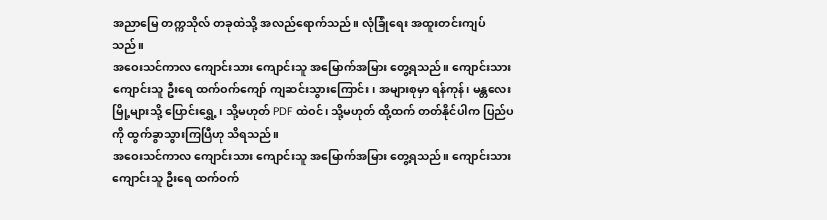အညာမြေ တက္ကသိုလ် တခုထဲသို့ အလည်ရောက်သည်။ လုံခြုံရေး အထူးတင်းကျပ်သည်။
အဝေးသင်ကာလ ကျောင်းသား ကျောင်းသူ အမြောက်အမြား တွေ့ရသည်။ ကျောင်းသား ကျောင်းသူ ဦးရေ ထက်ဝက်ကျော် ကျဆင်းသွားကြောင်း၊ အများစုမှာ ရန်ကုန်၊ မန္တလေးမြို့များသို့ ပြောင်းရွှေ့၊ သို့မဟုတ် PDF ထဲဝင်၊ သို့မဟုတ် ထို့ထက် တတ်နိုင်ပါက ပြည်ပကို ထွက်ခွာသွားကြပြီဟု သိရသည်။
အဝေးသင်ကာလ ကျောင်းသား ကျောင်းသူ အမြောက်အမြား တွေ့ရသည်။ ကျောင်းသား ကျောင်းသူ ဦးရေ ထက်ဝက်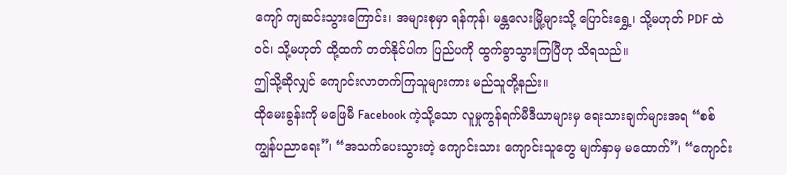ကျော် ကျဆင်းသွားကြောင်း၊ အများစုမှာ ရန်ကုန်၊ မန္တလေးမြို့များသို့ ပြောင်းရွှေ့၊ သို့မဟုတ် PDF ထဲဝင်၊ သို့မဟုတ် ထို့ထက် တတ်နိုင်ပါက ပြည်ပကို ထွက်ခွာသွားကြပြီဟု သိရသည်။
ဤသို့ဆိုလျှင် ကျောင်းလာတက်ကြသူများကား မည်သူတို့နည်း။
ထိုမေးခွန်းကို မဖြေမီ Facebook ကဲ့သို့သော လူမှုကွန်ရက်မီဒီယာများမှ ရေးသားချက်များအရ “စစ်ကျွန်ပညာရေး”၊ “အသက်ပေးသွားတဲ့ ကျောင်းသား ကျောင်းသူတွေ မျက်နှာမှ မထောက်”၊ “ကျောင်း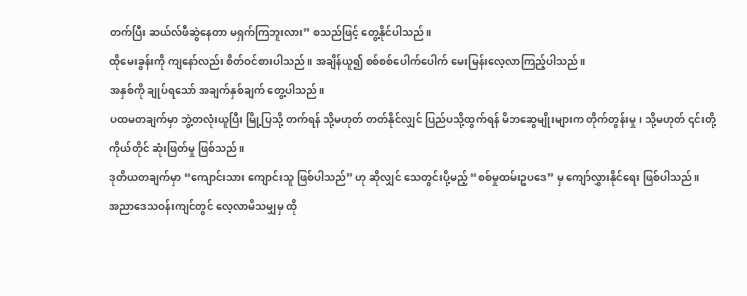တက်ပြီး ဆယ်လ်ဖီဆွဲနေတာ မရှက်ကြဘူးလား” စသည်ဖြင့် တွေ့နိုင်ပါသည်။
ထိုမေးခွန်းကို ကျနော်လည်း စိတ်ဝင်စားပါသည်။ အချိန်ယူ၍ စစ်စစ်ပေါက်ပေါက် မေးမြန်းလေ့လာကြည့်ပါသည်။
အနှစ်ကို ချုပ်ရသော် အချက်နှစ်ချက် တွေ့ပါသည်။
ပထမတချက်မှာ ဘွဲ့တလုံးယူပြီး မြို့ပြသို့ တက်ရန် သို့မဟုတ် တတ်နိုင်လျှင် ပြည်ပသို့ထွက်ရန် မိဘဆွေမျိုးများက တိုက်တွန်းမှု၊ သို့မဟုတ် ၎င်းတို့ကိုယ်တိုင် ဆုံးဖြတ်မှု ဖြစ်သည်။
ဒုတိယတချက်မှာ “ကျောင်းသား ကျောင်းသူ ဖြစ်ပါသည်” ဟု ဆိုလျှင် သေတွင်းပို့မည့် “စစ်မှုထမ်းဥပဒေ” မှ ကျော်လွှားနိုင်ရေး ဖြစ်ပါသည်။
အညာဒေသဝန်းကျင်တွင် လေ့လာမိသမျှမှ ထို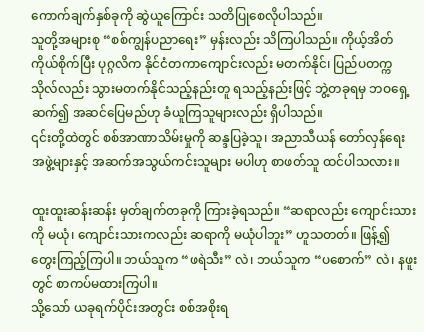ကောက်ချက်နှစ်ခုကို ဆွဲယူကြောင်း သတိပြုစေလိုပါသည်။
သူတို့အများစု “စစ်ကျွန်ပညာရေး” မှန်းလည်း သိကြပါသည်။ ကိုယ့်အိတ်ကိုယ်စိုက်ပြီး ပုဂ္ဂလိက နိုင်ငံတကာကျောင်းလည်း မတက်နိုင်၊ ပြည်ပတက္ကသိုလ်လည်း သွားမတက်နိုင်သည့်နည်းတူ ရသည့်နည်းဖြင့် ဘွဲ့တခုရမှ ဘဝရှေ့ဆက်၍ အဆင်ပြေမည်ဟု ခံယူကြသူများလည်း ရှိပါသည်။
၎င်းတို့ထဲတွင် စစ်အာဏာသိမ်းမှုကို ဆန္ဒပြခဲ့သူ၊ အညာသီယန် တော်လှန်ရေးအဖွဲ့များနှင့် အဆက်အသွယ်ကင်းသူများ မပါဟု စာဖတ်သူ ထင်ပါသလား။

ထူးထူးဆန်းဆန်း မှတ်ချက်တခုကို ကြားခဲ့ရသည်။ “ဆရာလည်း ကျောင်းသားကို မယုံ၊ ကျောင်းသားကလည်း ဆရာကို မယုံပါဘူး” ဟူသတတ်။ ဖြန့်၍ တွေးကြည့်ကြပါ။ ဘယ်သူက “ဖရဲသီး” လဲ၊ ဘယ်သူက “ပစောက်” လဲ၊ နဖူးတွင် စာကပ်မထားကြပါ။
သို့သော် ယခုရက်ပိုင်းအတွင်း စစ်အစိုးရ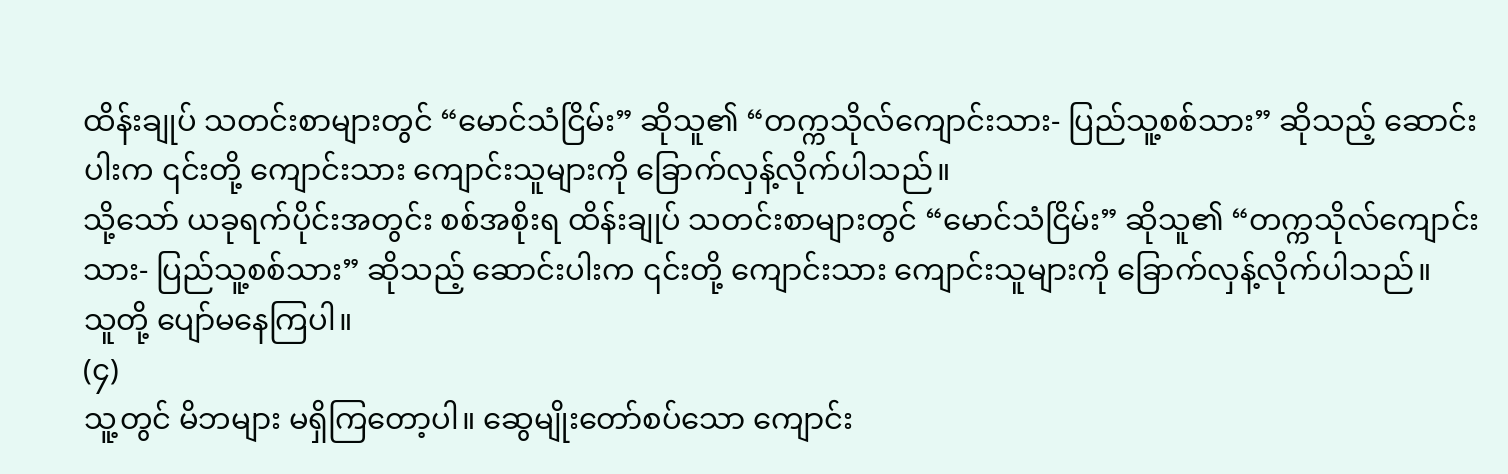ထိန်းချုပ် သတင်းစာများတွင် “မောင်သံငြိမ်း” ဆိုသူ၏ “တက္ကသိုလ်ကျောင်းသား- ပြည်သူ့စစ်သား” ဆိုသည့် ဆောင်းပါးက ၎င်းတို့ ကျောင်းသား ကျောင်းသူများကို ခြောက်လှန့်လိုက်ပါသည်။
သို့သော် ယခုရက်ပိုင်းအတွင်း စစ်အစိုးရ ထိန်းချုပ် သတင်းစာများတွင် “မောင်သံငြိမ်း” ဆိုသူ၏ “တက္ကသိုလ်ကျောင်းသား- ပြည်သူ့စစ်သား” ဆိုသည့် ဆောင်းပါးက ၎င်းတို့ ကျောင်းသား ကျောင်းသူများကို ခြောက်လှန့်လိုက်ပါသည်။
သူတို့ ပျော်မနေကြပါ။
(၄)
သူ့တွင် မိဘများ မရှိကြတော့ပါ။ ဆွေမျိုးတော်စပ်သော ကျောင်း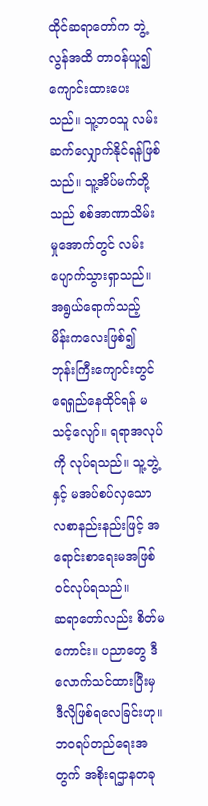ထိုင်ဆရာတော်က ဘွဲ့လွန်အထိ တာဝန်ယူ၍ ကျောင်းထားပေးသည်။ သူ့ဘဝသူ လမ်းဆက်လျှောက်နိုင်ရန်ဖြစ်သည်။ သူ့အိပ်မက်တို့သည် စစ်အာဏာသိမ်းမှုအောက်တွင် လမ်းပျောက်သွားရှာသည်။
အရွယ်ရောက်သည့် မိန်းကလေးဖြစ်၍ ဘုန်းကြီးကျောင်းတွင် ရေရှည်နေထိုင်ရန် မသင့်လျော်။ ရရာအလုပ်ကို လုပ်ရသည်။ သူ့ဘွဲ့နှင့် မအပ်စပ်လှသော လစာနည်းနည်းဖြင့် အရောင်းစာရေးမအဖြစ် ဝင်လုပ်ရသည်။
ဆရာတော်လည်း စိတ်မကောင်း။ ပညာတွေ ဒီလောက်သင်ထားပြီးမှ ဒီလိုဖြစ်ရလေခြင်းဟု။
ဘဝရပ်တည်ရေးအတွက် အစိုးရဌာနတခု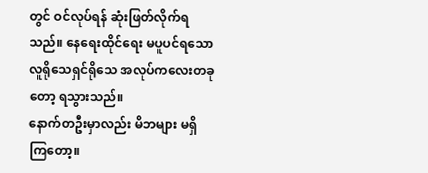တွင် ဝင်လုပ်ရန် ဆုံးဖြတ်လိုက်ရသည်။ နေရေးထိုင်ရေး မပူပင်ရသော လူရိုသေရှင်ရိုသေ အလုပ်ကလေးတခုတော့ ရသွားသည်။
နောက်တဦးမှာလည်း မိဘများ မရှိကြတော့။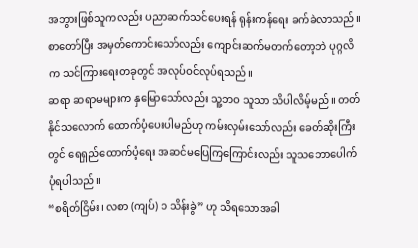အဘွားဖြစ်သူကလည်း ပညာဆက်သင်ပေးရန် ရုန်းကန်ရေး ခက်ခဲလာသည်။ စာတော်ပြီး အမှတ်ကောင်းသော်လည်း ကျောင်းဆက်မတက်တော့ဘဲ ပုဂ္ဂလိက သင်ကြားရေးတခုတွင် အလုပ်ဝင်လုပ်ရသည်။
ဆရာ ဆရာမများက နှမြောသော်လည်း သူ့ဘဝ သူသာ သိပါလိမ့်မည်။ တတ်နိုင်သလောက် ထောက်ပံ့ပေးပါမည်ဟု ကမ်းလှမ်းသော်လည်း ခေတ်ဆိုးကြီးတွင် ရေရှည်ထောက်ပံ့ရေး အဆင်မပြေကြကြောင်းလည်း သူသဘောပေါက်ပုံရပါသည်။
“စရိတ်ငြိမ်း၊ လစာ (ကျပ်) ၁ သိန်းခွဲ” ဟု သိရသောအခါ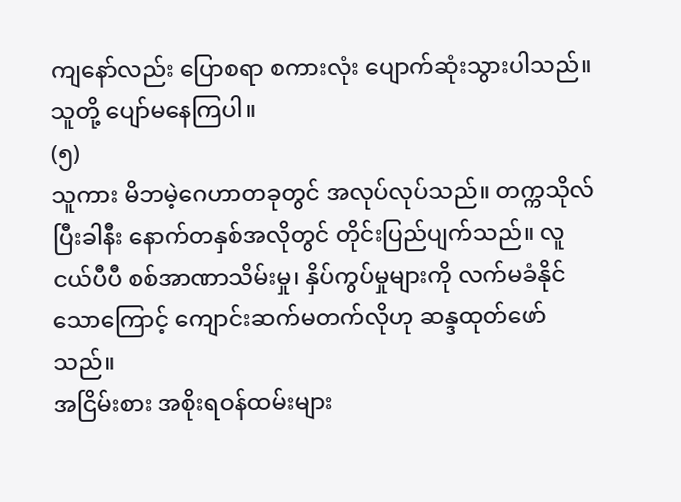ကျနော်လည်း ပြောစရာ စကားလုံး ပျောက်ဆုံးသွားပါသည်။
သူတို့ ပျော်မနေကြပါ။
(၅)
သူကား မိဘမဲ့ဂေဟာတခုတွင် အလုပ်လုပ်သည်။ တက္ကသိုလ်ပြီးခါနီး နောက်တနှစ်အလိုတွင် တိုင်းပြည်ပျက်သည်။ လူငယ်ပီပီ စစ်အာဏာသိမ်းမှု၊ နှိပ်ကွပ်မှုများကို လက်မခံနိုင်သောကြောင့် ကျောင်းဆက်မတက်လိုဟု ဆန္ဒထုတ်ဖော်သည်။
အငြိမ်းစား အစိုးရဝန်ထမ်းများ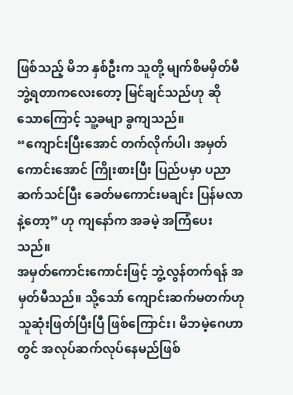ဖြစ်သည့် မိဘ နှစ်ဦးက သူတို့ မျက်စိမမှိတ်မီ ဘွဲ့ရတာကလေးတော့ မြင်ချင်သည်ဟု ဆိုသောကြောင့် သူ့ခမျာ ခွကျသည်။
“ကျောင်းပြီးအောင် တက်လိုက်ပါ၊ အမှတ်ကောင်းအောင် ကြိုးစားပြီး ပြည်ပမှာ ပညာဆက်သင်ပြီး ခေတ်မကောင်းမချင်း ပြန်မလာနဲ့တော့” ဟု ကျနော်က အခမဲ့ အကြံပေးသည်။
အမှတ်ကောင်းကောင်းဖြင့် ဘွဲ့လွန်တက်ရန် အမှတ်မီသည်။ သို့သော် ကျောင်းဆက်မတက်ဟု သူဆုံးဖြတ်ပြီးပြီ ဖြစ်ကြောင်း၊ မိဘမဲ့ဂေဟာတွင် အလုပ်ဆက်လုပ်နေမည်ဖြစ်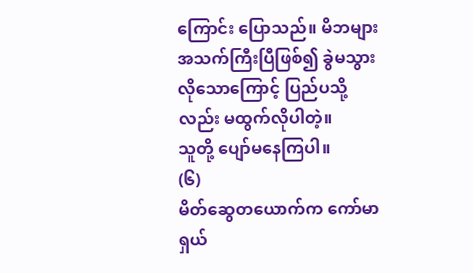ကြောင်း ပြောသည်။ မိဘများ အသက်ကြီးပြီဖြစ်၍ ခွဲမသွားလိုသောကြောင့် ပြည်ပသို့လည်း မထွက်လိုပါတဲ့။
သူတို့ ပျော်မနေကြပါ။
(၆)
မိတ်ဆွေတယောက်က ကော်မာရှယ်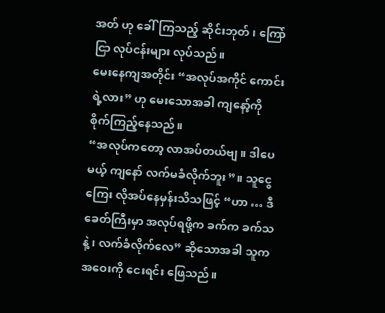အတ် ဟု ခေါ်ကြသည့် ဆိုင်းဘုတ်၊ ကြော်ငြာ လုပ်ငန်းများ လုပ်သည်။
မေးနေကျအတိုင်း “အလုပ်အကိုင် ကောင်းရဲ့လား” ဟု မေးသောအခါ ကျနော့်ကို စိုက်ကြည့်နေသည်။
“အလုပ်ကတော့ လာအပ်တယ်ဗျ။ ဒါပေမယ့် ကျနော် လက်မခံလိုက်ဘူး”။ သူငွေကြေး လိုအပ်နေမှန်းသိသဖြင့် “ဟာ … ဒီခေတ်ကြီးမှာ အလုပ်ရဖို့က ခက်က ခက်သနဲ့၊ လက်ခံလိုက်လေ” ဆိုသောအခါ သူက အဝေးကို ငေးရင်း ဖြေသည်။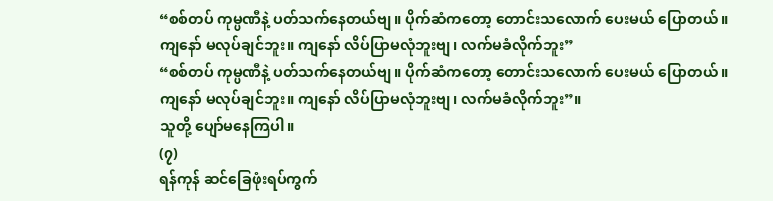“စစ်တပ် ကုမ္ပဏီနဲ့ ပတ်သက်နေတယ်ဗျ။ ပိုက်ဆံကတော့ တောင်းသလောက် ပေးမယ် ပြောတယ်။ ကျနော် မလုပ်ချင်ဘူး။ ကျနော် လိပ်ပြာမလုံဘူးဗျ၊ လက်မခံလိုက်ဘူး”
“စစ်တပ် ကုမ္ပဏီနဲ့ ပတ်သက်နေတယ်ဗျ။ ပိုက်ဆံကတော့ တောင်းသလောက် ပေးမယ် ပြောတယ်။ ကျနော် မလုပ်ချင်ဘူး။ ကျနော် လိပ်ပြာမလုံဘူးဗျ၊ လက်မခံလိုက်ဘူး”။
သူတို့ ပျော်မနေကြပါ။
(၇)
ရန်ကုန် ဆင်ခြေဖုံးရပ်ကွက်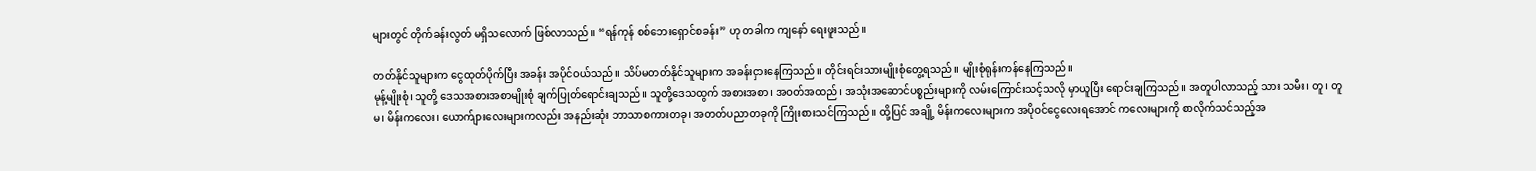များတွင် တိုက်ခန်းလွတ် မရှိသလောက် ဖြစ်လာသည်။ “ရန်ကုန် စစ်ဘေးရှောင်စခန်း” ဟု တခါက ကျနော် ရေးဖူးသည်။

တတ်နိုင်သူများက ငွေထုတ်ပိုက်ပြီး အခန်း အပိုင်ဝယ်သည်။ သိပ်မတတ်နိုင်သူများက အခန်းငှားနေကြသည်။ တိုင်းရင်းသားမျိုးစုံတွေ့ရသည်။ မျိုးစုံရုန်းကန်နေကြသည်။
မုန့်မျိုးစုံ၊ သူတို့ ဒေသအစားအစာမျိုးစုံ ချက်ပြုတ်ရောင်းချသည်။ သူတို့ဒေသထွက် အစားအစာ၊ အဝတ်အထည်၊ အသုံးအဆောင်ပစ္စည်းများကို လမ်းကြောင်းသင့်သလို မှာယူပြီး ရောင်းချကြသည်။ အတူပါလာသည့် သား သမီး၊ တူ၊ တူမ၊ မိန်းကလေး၊ ယောက်ျားလေးများကလည်း အနည်းဆုံး ဘာသာစကားတခု၊ အတတ်ပညာတခုကို ကြိုးစားသင်ကြသည်။ ထို့ပြင် အချို့ မိန်းကလေးများက အပိုဝင်ငွေလေးရအောင် ကလေးများကို စာလိုက်သင်သည့်အ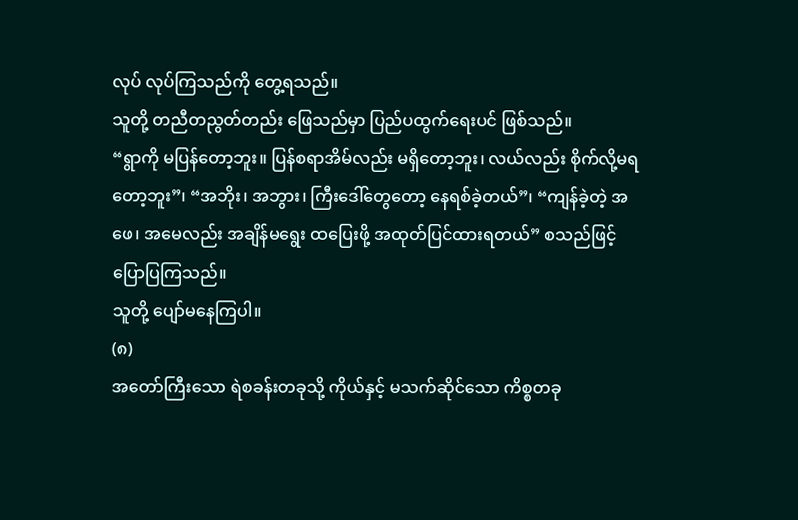လုပ် လုပ်ကြသည်ကို တွေ့ရသည်။
သူတို့ တညီတညွတ်တည်း ဖြေသည်မှာ ပြည်ပထွက်ရေးပင် ဖြစ်သည်။
“ရွာကို မပြန်တော့ဘူး။ ပြန်စရာအိမ်လည်း မရှိတော့ဘူး၊ လယ်လည်း စိုက်လို့မရတော့ဘူး”၊ “အဘိုး၊ အဘွား၊ ကြီးဒေါ်တွေတော့ နေရစ်ခဲ့တယ်”၊ “ကျန်ခဲ့တဲ့ အဖေ၊ အမေလည်း အချိန်မရွေး ထပြေးဖို့ အထုတ်ပြင်ထားရတယ်” စသည်ဖြင့် ပြောပြကြသည်။
သူတို့ ပျော်မနေကြပါ။
(၈)
အတော်ကြီးသော ရဲစခန်းတခုသို့ ကိုယ်နှင့် မသက်ဆိုင်သော ကိစ္စတခု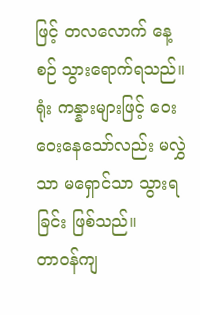ဖြင့် တလလောက် နေ့စဉ် သွားရောက်ရသည်။ ရုံး ကန္နားများဖြင့် ဝေးဝေးနေသော်လည်း မလွှဲသာ မရှောင်သာ သွားရခြင်း ဖြစ်သည်။
တာဝန်ကျ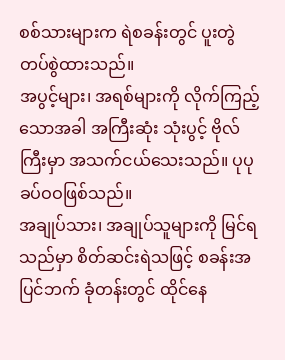စစ်သားများက ရဲစခန်းတွင် ပူးတွဲ တပ်စွဲထားသည်။
အပွင့်များ၊ အရစ်များကို လိုက်ကြည့်သောအခါ အကြီးဆုံး သုံးပွင့် ဗိုလ်ကြီးမှာ အသက်ငယ်သေးသည်။ ပုပု ခပ်ဝဝဖြစ်သည်။
အချုပ်သား၊ အချုပ်သူများကို မြင်ရသည်မှာ စိတ်ဆင်းရဲသဖြင့် စခန်းအပြင်ဘက် ခုံတန်းတွင် ထိုင်နေ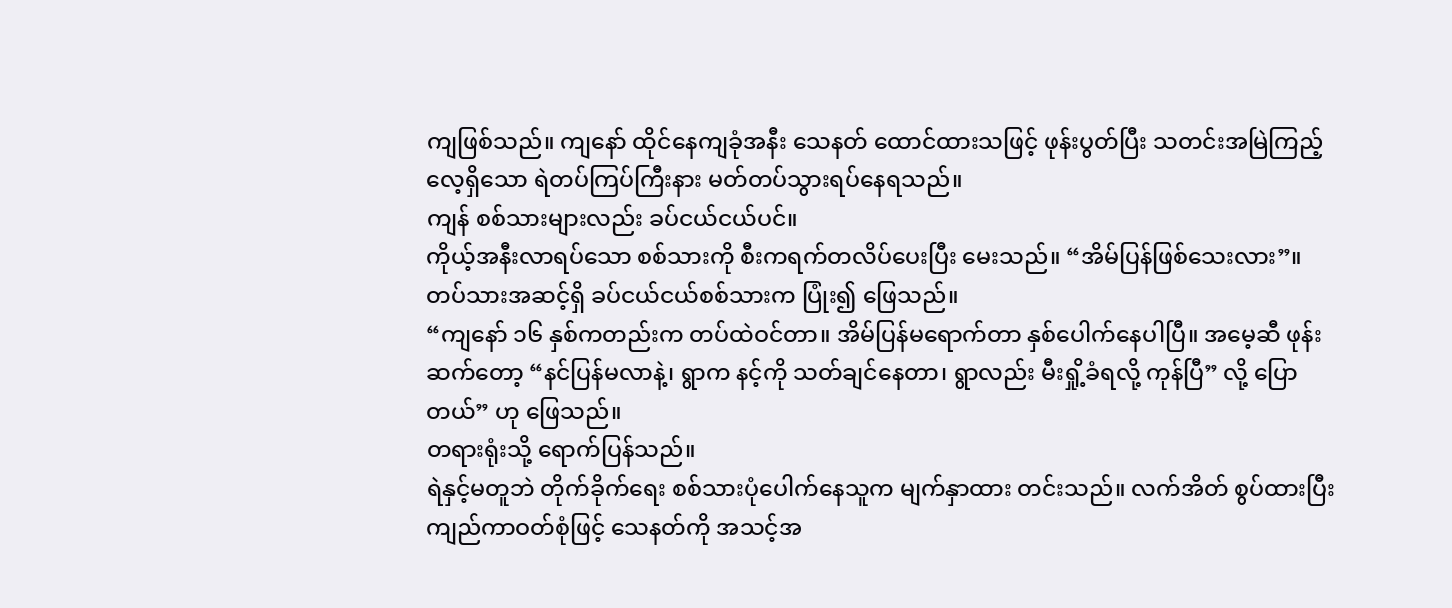ကျဖြစ်သည်။ ကျနော် ထိုင်နေကျခုံအနီး သေနတ် ထောင်ထားသဖြင့် ဖုန်းပွတ်ပြီး သတင်းအမြဲကြည့်လေ့ရှိသော ရဲတပ်ကြပ်ကြီးနား မတ်တပ်သွားရပ်နေရသည်။
ကျန် စစ်သားများလည်း ခပ်ငယ်ငယ်ပင်။
ကိုယ့်အနီးလာရပ်သော စစ်သားကို စီးကရက်တလိပ်ပေးပြီး မေးသည်။ “အိမ်ပြန်ဖြစ်သေးလား”။
တပ်သားအဆင့်ရှိ ခပ်ငယ်ငယ်စစ်သားက ပြုံး၍ ဖြေသည်။
“ကျနော် ၁၆ နှစ်ကတည်းက တပ်ထဲဝင်တာ။ အိမ်ပြန်မရောက်တာ နှစ်ပေါက်နေပါပြီ။ အမေ့ဆီ ဖုန်းဆက်တော့ “နင်ပြန်မလာနဲ့၊ ရွာက နင့်ကို သတ်ချင်နေတာ၊ ရွာလည်း မီးရှို့ခံရလို့ ကုန်ပြီ” လို့ ပြောတယ်” ဟု ဖြေသည်။
တရားရုံးသို့ ရောက်ပြန်သည်။
ရဲနှင့်မတူဘဲ တိုက်ခိုက်ရေး စစ်သားပုံပေါက်နေသူက မျက်နှာထား တင်းသည်။ လက်အိတ် စွပ်ထားပြီး ကျည်ကာဝတ်စုံဖြင့် သေနတ်ကို အသင့်အ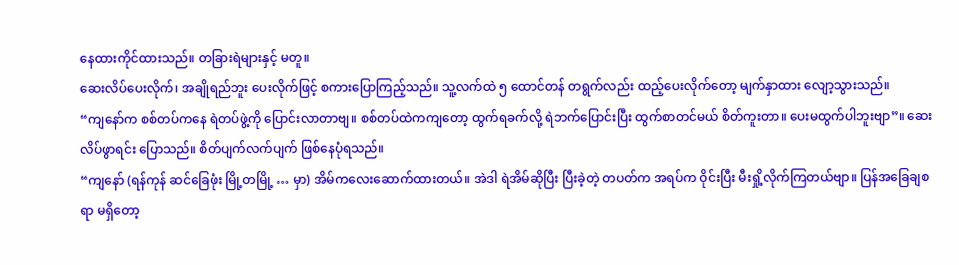နေထားကိုင်ထားသည်။ တခြားရဲများနှင့် မတူ။
ဆေးလိပ်ပေးလိုက်၊ အချိုရည်ဘူး ပေးလိုက်ဖြင့် စကားပြောကြည့်သည်။ သူ့လက်ထဲ ၅ ထောင်တန် တရွက်လည်း ထည့်ပေးလိုက်တော့ မျက်နှာထား လျော့သွားသည်။
“ကျနော်က စစ်တပ်ကနေ ရဲတပ်ဖွဲ့ကို ပြောင်းလာတာဗျ။ စစ်တပ်ထဲကကျတော့ ထွက်ရခက်လို့ ရဲဘက်ပြောင်းပြီး ထွက်စာတင်မယ် စိတ်ကူးတာ။ ပေးမထွက်ပါဘူးဗျာ”။ ဆေးလိပ်ဖွာရင်း ပြောသည်။ စိတ်ပျက်လက်ပျက် ဖြစ်နေပုံရသည်။
“ကျနော် (ရန်ကုန် ဆင်ခြေဖုံး မြို့တမြို့ … မှာ) အိမ်ကလေးဆောက်ထားတယ်။ အဲဒါ ရဲအိမ်ဆိုပြီး ပြီးခဲ့တဲ့ တပတ်က အရပ်က ဝိုင်းပြီး မီးရှို့လိုက်ကြတယ်ဗျာ။ ပြန်အခြေချစရာ မရှိတော့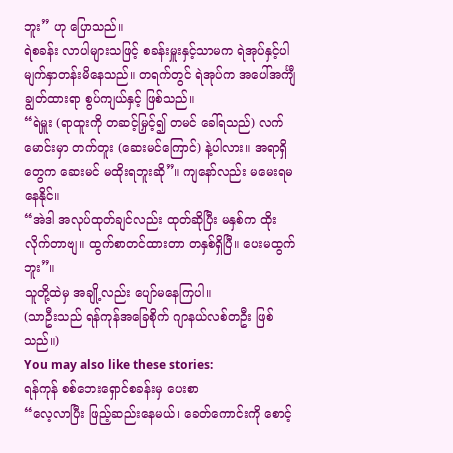ဘူး” ဟု ပြောသည်။
ရဲစခန်း လာပါများသဖြင့် စခန်းမှူးနှင့်သာမက ရဲအုပ်နှင့်ပါ မျက်နှာတန်းမိနေသည်။ တရက်တွင် ရဲအုပ်က အပေါ်အင်္ကျီချွတ်ထားရာ စွပ်ကျယ်နှင့် ဖြစ်သည်။
“ရဲမှူး (ရာထူးကို တဆင့်မြှင့်၍ တမင် ခေါ်ရသည်) လက်မောင်းမှာ တက်တူး (ဆေးမင်ကြောင်) နဲ့ပါလား။ အရာရှိတွေက ဆေးမင် မထိုးရဘူးဆို”။ ကျနော်လည်း မမေးရမနေနိုင်။
“အဲဒါ အလုပ်ထုတ်ချင်လည်း ထုတ်ဆိုပြီး မနှစ်က ထိုးလိုက်တာဗျ။ ထွက်စာတင်ထားတာ တနှစ်ရှိပြီ။ ပေးမထွက်ဘူး”။
သူတို့ထဲမှ အချို့လည်း ပျော်မနေကြပါ။
(သာဦးသည် ရန်ကုန်အခြေစိုက် ဂျာနယ်လစ်တဦး ဖြစ်သည်။)
You may also like these stories:
ရန်ကုန် စစ်ဘေးရှောင်စခန်းမှ ပေးစာ
“လေ့လာပြီး ဖြည့်ဆည်းနေမယ်၊ ခေတ်ကောင်းကို စောင့်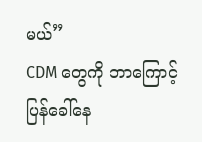မယ်”
CDM တွေကို ဘာကြောင့် ပြန်ခေါ်နေ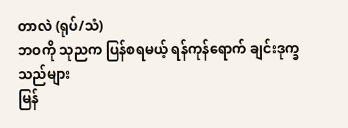တာလဲ (ရုပ်/သံ)
ဘဝကို သုညက ပြန်စရမယ့် ရန်ကုန်ရောက် ချင်းဒုက္ခသည်များ
မြန်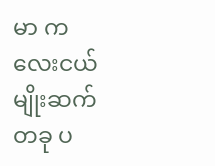မာ ကလေးငယ်မျိုးဆက်တခု ပ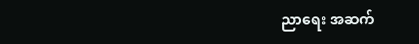ညာရေး အဆက်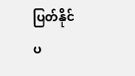ပြတ်နိုင်
ပ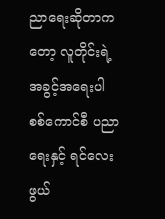ညာရေးဆိုတာကတော့ လူတိုင်းရဲ့ အခွင့်အရေးပါ
စစ်ကောင်စီ ပညာရေးနှင့် ရင်လေးဖွယ်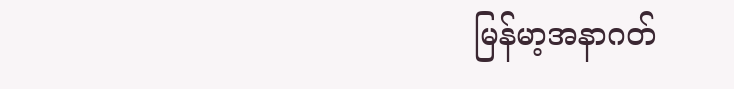မြန်မာ့အနာဂတ်